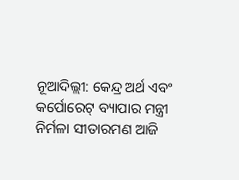ନୂଆଦିଲ୍ଲୀ: କେନ୍ଦ୍ର ଅର୍ଥ ଏବଂ କର୍ପୋରେଟ୍ ବ୍ୟାପାର ମନ୍ତ୍ରୀ ନିର୍ମଳା ସୀତାରମଣ ଆଜି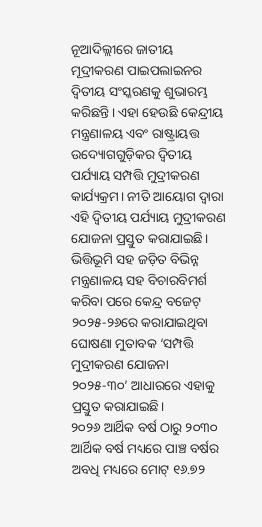ନୂଆଦିଲ୍ଲୀରେ ଜାତୀୟ ମୂଦ୍ରୀକରଣ ପାଇପଲାଇନର ଦ୍ୱିତୀୟ ସଂସ୍କରଣକୁ ଶୁଭାରମ୍ଭ କରିଛନ୍ତି। ଏହା ହେଉଛି କେନ୍ଦ୍ରୀୟ ମନ୍ତ୍ରଣାଳୟ ଏବଂ ରାଷ୍ଟ୍ରାୟତ୍ତ ଉଦ୍ୟୋଗଗୁଡ଼ିକର ଦ୍ୱିତୀୟ ପର୍ଯ୍ୟାୟ ସମ୍ପତ୍ତି ମୁଦ୍ରୀକରଣ କାର୍ଯ୍ୟକ୍ରମ। ନୀତି ଆୟୋଗ ଦ୍ୱାରା ଏହି ଦ୍ୱିତୀୟ ପର୍ଯ୍ୟାୟ ମୁଦ୍ରୀକରଣ ଯୋଜନା ପ୍ରସ୍ତୁତ କରାଯାଇଛି। ଭିତ୍ତିଭୂମି ସହ ଜଡ଼ିତ ବିଭିନ୍ନ ମନ୍ତ୍ରଣାଳୟ ସହ ବିଚାରବିମର୍ଶ କରିବା ପରେ କେନ୍ଦ୍ର ବଜେଟ୍ ୨୦୨୫-୨୬ରେ କରାଯାଇଥିବା ଘୋଷଣା ମୁତାବକ ‘ସମ୍ପତ୍ତି ମୁଦ୍ରୀକରଣ ଯୋଜନା ୨୦୨୫-୩୦’ ଆଧାରରେ ଏହାକୁ ପ୍ରସ୍ତୁତ କରାଯାଇଛି।
୨୦୨୬ ଆର୍ଥିକ ବର୍ଷ ଠାରୁ ୨୦୩୦ ଆର୍ଥିକ ବର୍ଷ ମଧ୍ୟରେ ପାଞ୍ଚ ବର୍ଷର ଅବଧି ମଧ୍ୟରେ ମୋଟ୍ ୧୬.୭୨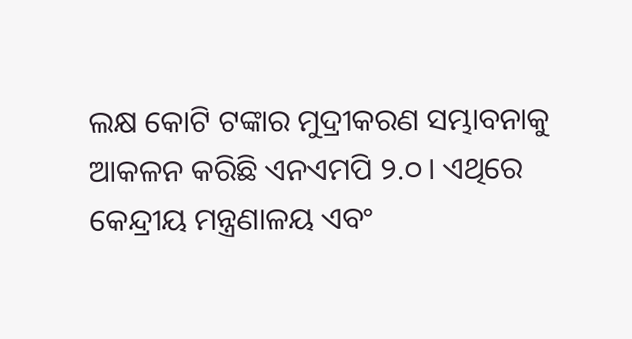ଲକ୍ଷ କୋଟି ଟଙ୍କାର ମୁଦ୍ରୀକରଣ ସମ୍ଭାବନାକୁ ଆକଳନ କରିଛି ଏନଏମପି ୨.୦। ଏଥିରେ କେନ୍ଦ୍ରୀୟ ମନ୍ତ୍ରଣାଳୟ ଏବଂ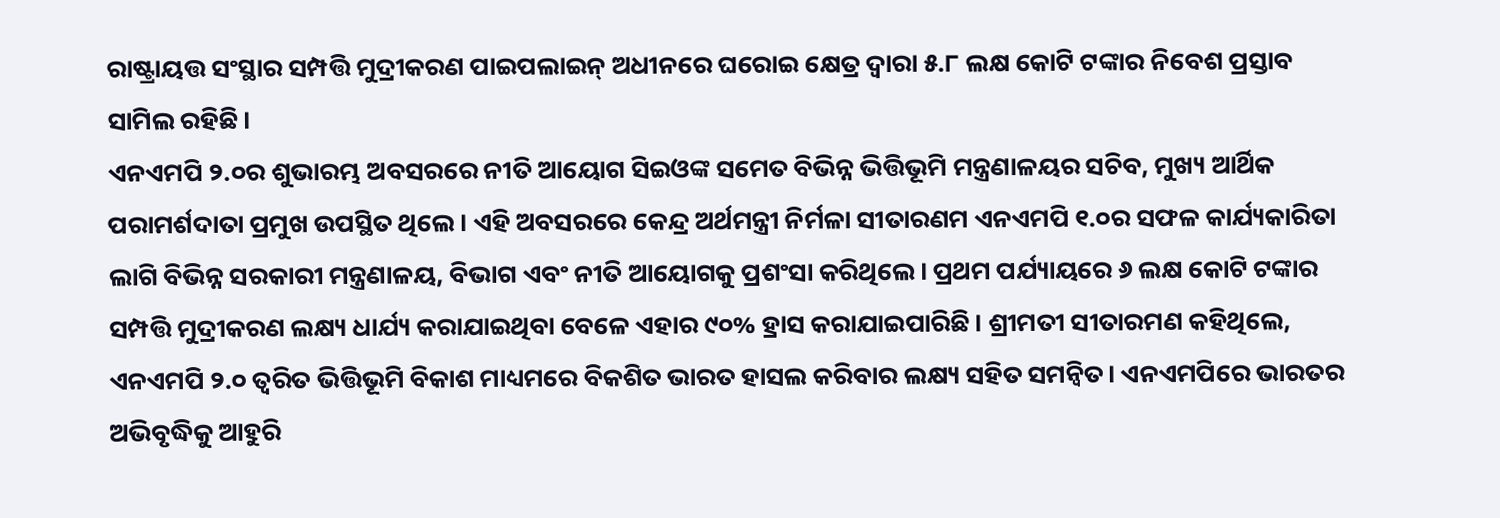ରାଷ୍ଟ୍ରାୟତ୍ତ ସଂସ୍ଥାର ସମ୍ପତ୍ତି ମୁଦ୍ରୀକରଣ ପାଇପଲାଇନ୍ ଅଧୀନରେ ଘରୋଇ କ୍ଷେତ୍ର ଦ୍ୱାରା ୫.୮ ଲକ୍ଷ କୋଟି ଟଙ୍କାର ନିବେଶ ପ୍ରସ୍ତାବ ସାମିଲ ରହିଛି।
ଏନଏମପି ୨.୦ର ଶୁଭାରମ୍ଭ ଅବସରରେ ନୀତି ଆୟୋଗ ସିଇଓଙ୍କ ସମେତ ବିଭିନ୍ନ ଭିତ୍ତିଭୂମି ମନ୍ତ୍ରଣାଳୟର ସଚିବ, ମୁଖ୍ୟ ଆର୍ଥିକ ପରାମର୍ଶଦାତା ପ୍ରମୁଖ ଉପସ୍ଥିତ ଥିଲେ। ଏହି ଅବସରରେ କେନ୍ଦ୍ର ଅର୍ଥମନ୍ତ୍ରୀ ନିର୍ମଳା ସୀତାରଣମ ଏନଏମପି ୧.୦ର ସଫଳ କାର୍ଯ୍ୟକାରିତା ଲାଗି ବିଭିନ୍ନ ସରକାରୀ ମନ୍ତ୍ରଣାଳୟ, ବିଭାଗ ଏବଂ ନୀତି ଆୟୋଗକୁ ପ୍ରଶଂସା କରିଥିଲେ। ପ୍ରଥମ ପର୍ଯ୍ୟାୟରେ ୬ ଲକ୍ଷ କୋଟି ଟଙ୍କାର ସମ୍ପତ୍ତି ମୁଦ୍ରୀକରଣ ଲକ୍ଷ୍ୟ ଧାର୍ଯ୍ୟ କରାଯାଇଥିବା ବେଳେ ଏହାର ୯୦% ହ୍ରାସ କରାଯାଇପାରିଛି। ଶ୍ରୀମତୀ ସୀତାରମଣ କହିଥିଲେ, ଏନଏମପି ୨.୦ ତ୍ୱରିତ ଭିତ୍ତିଭୂମି ବିକାଶ ମାଧ୍ୟମରେ ବିକଶିତ ଭାରତ ହାସଲ କରିବାର ଲକ୍ଷ୍ୟ ସହିତ ସମନ୍ୱିତ। ଏନଏମପିରେ ଭାରତର ଅଭିବୃଦ୍ଧିକୁ ଆହୁରି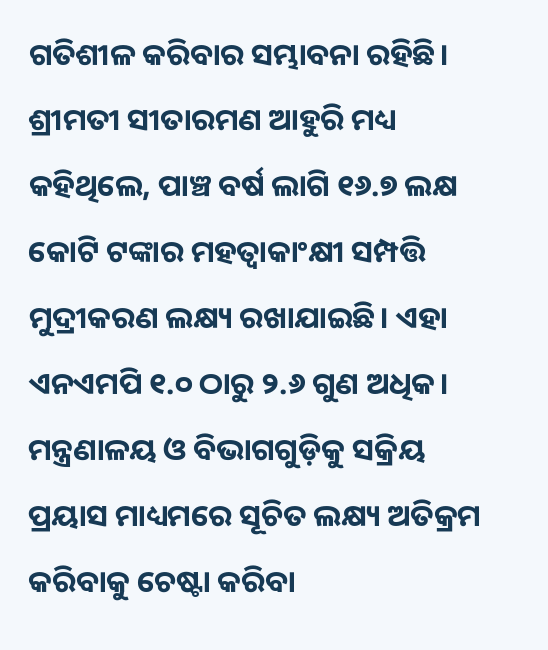ଗତିଶୀଳ କରିବାର ସମ୍ଭାବନା ରହିଛି।
ଶ୍ରୀମତୀ ସୀତାରମଣ ଆହୁରି ମଧ୍ୟ କହିଥିଲେ, ପାଞ୍ଚ ବର୍ଷ ଲାଗି ୧୬.୭ ଲକ୍ଷ କୋଟି ଟଙ୍କାର ମହତ୍ୱାକାଂକ୍ଷୀ ସମ୍ପତ୍ତି ମୁଦ୍ରୀକରଣ ଲକ୍ଷ୍ୟ ରଖାଯାଇଛି। ଏହା ଏନଏମପି ୧.୦ ଠାରୁ ୨.୬ ଗୁଣ ଅଧିକ। ମନ୍ତ୍ରଣାଳୟ ଓ ବିଭାଗଗୁଡ଼ିକୁ ସକ୍ରିୟ ପ୍ରୟାସ ମାଧ୍ୟମରେ ସୂଚିତ ଲକ୍ଷ୍ୟ ଅତିକ୍ରମ କରିବାକୁ ଚେଷ୍ଟା କରିବା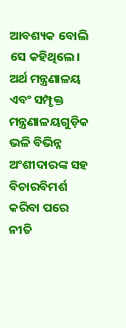ଆବଶ୍ୟକ ବୋଲି ସେ କହିଥିଲେ।
ଅର୍ଥ ମନ୍ତ୍ରଣାଳୟ ଏବଂ ସମ୍ପୃକ୍ତ ମନ୍ତ୍ରଣାଳୟଗୁଡ଼ିକ ଭଳି ବିଭିନ୍ନ ଅଂଶୀଦାରଙ୍କ ସହ ବିଚାରବିମର୍ଶ କରିବା ପରେ ନୀତି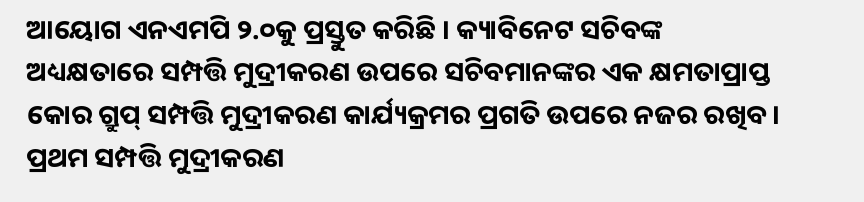ଆୟୋଗ ଏନଏମପି ୨.୦କୁ ପ୍ରସ୍ତୁତ କରିଛି । କ୍ୟାବିନେଟ ସଚିବଙ୍କ ଅଧ୍ୟକ୍ଷତାରେ ସମ୍ପତ୍ତି ମୁଦ୍ରୀକରଣ ଉପରେ ସଚିବମାନଙ୍କର ଏକ କ୍ଷମତାପ୍ରାପ୍ତ କୋର ଗ୍ରୁପ୍ ସମ୍ପତ୍ତି ମୁଦ୍ରୀକରଣ କାର୍ଯ୍ୟକ୍ରମର ପ୍ରଗତି ଉପରେ ନଜର ରଖିବ। ପ୍ରଥମ ସମ୍ପତ୍ତି ମୁଦ୍ରୀକରଣ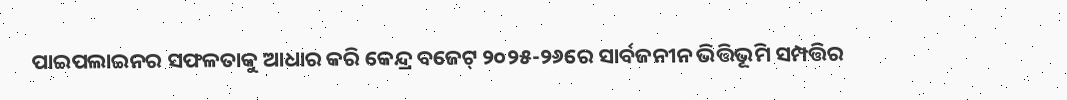ପାଇପଲାଇନର ସଫଳତାକୁ ଆଧାର କରି କେନ୍ଦ୍ର ବଜେଟ୍ ୨୦୨୫-୨୬ରେ ସାର୍ବଜନୀନ ଭିତ୍ତିଭୂମି ସମ୍ପତ୍ତିର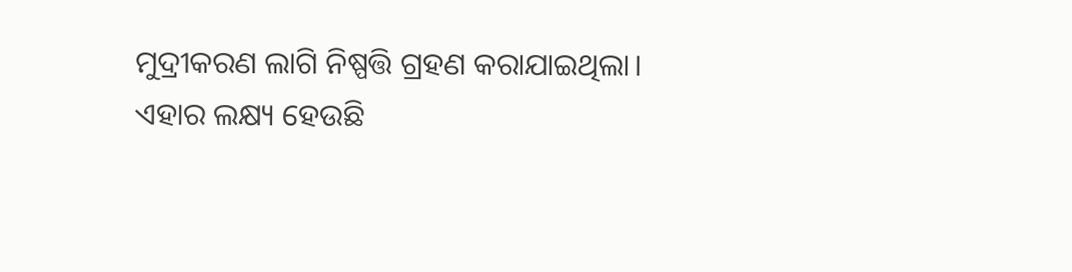ମୁଦ୍ରୀକରଣ ଲାଗି ନିଷ୍ପତ୍ତି ଗ୍ରହଣ କରାଯାଇଥିଲା। ଏହାର ଲକ୍ଷ୍ୟ ହେଉଛି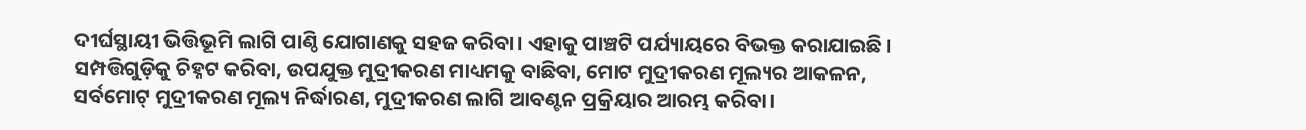ଦୀର୍ଘସ୍ଥାୟୀ ଭିତ୍ତିଭୂମି ଲାଗି ପାଣ୍ଠି ଯୋଗାଣକୁ ସହଜ କରିବା। ଏହାକୁ ପାଞ୍ଚଟି ପର୍ଯ୍ୟାୟରେ ବିଭକ୍ତ କରାଯାଇଛି । ସମ୍ପତ୍ତିଗୁଡ଼ିକୁ ଚିହ୍ନଟ କରିବା, ଉପଯୁକ୍ତ ମୁଦ୍ରୀକରଣ ମାଧ୍ୟମକୁ ବାଛିବା, ମୋଟ ମୁଦ୍ରୀକରଣ ମୂଲ୍ୟର ଆକଳନ, ସର୍ବମୋଟ୍ ମୁଦ୍ରୀକରଣ ମୂଲ୍ୟ ନିର୍ଦ୍ଧାରଣ, ମୁଦ୍ରୀକରଣ ଲାଗି ଆବଣ୍ଟନ ପ୍ରକ୍ରିୟାର ଆରମ୍ଭ କରିବା।